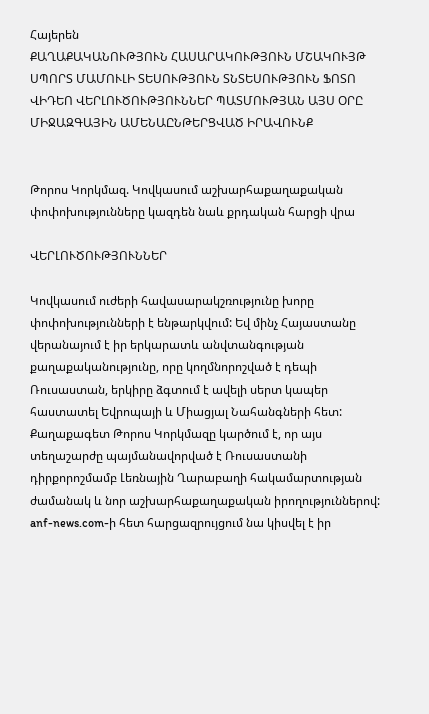Հայերեն
ՔԱՂԱՔԱԿԱՆՈՒԹՅՈՒՆ ՀԱՍԱՐԱԿՈՒԹՅՈՒՆ ՄՇԱԿՈՒՅԹ ՍՊՈՐՏ ՄԱՄՈՒԼԻ ՏԵՍՈՒԹՅՈՒՆ ՏՆՏԵՍՈՒԹՅՈՒՆ ՖՈՏՈ ՎԻԴԵՈ ՎԵՐԼՈՒԾՈՒԹՅՈՒՆՆԵՐ ՊԱՏՄՈՒԹՅԱՆ ԱՅՍ ՕՐԸ ՄԻՋԱԶԳԱՅԻՆ ԱՄԵՆԱԸՆԹԵՐՑՎԱԾ ԻՐԱՎՈՒՆՔ


Թորոս Կորկմազ. Կովկասում աշխարհաքաղաքական փոփոխությունները կազդեն նաև քրդական հարցի վրա

ՎԵՐԼՈՒԾՈՒԹՅՈՒՆՆԵՐ

Կովկասում ուժերի հավասարակշռությունը խորը փոփոխությունների է ենթարկվում: Եվ մինչ Հայաստանը վերանայում է իր երկարատև անվտանգության քաղաքականությունը, որը կողմնորոշված է դեպի Ռուսաստան, երկիրը ձգտում է ավելի սերտ կապեր հաստատել Եվրոպայի և Միացյալ Նահանգների հետ: Քաղաքագետ Թորոս Կորկմազը կարծում է, որ այս տեղաշարժը պայմանավորված է Ռուսաստանի դիրքորոշմամբ Լեռնային Ղարաբաղի հակամարտության ժամանակ և նոր աշխարհաքաղաքական իրողություններով: anf-news.com-ի հետ հարցազրույցում նա կիսվել է իր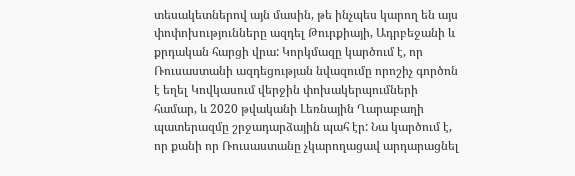տեսակետներով այն մասին, թե ինչպես կարող են այս փոփոխությունները ազդել Թուրքիայի, Ադրբեջանի և քրդական հարցի վրա: Կորկմազը կարծում է, որ Ռուսաստանի ազդեցության նվազումը որոշիչ գործոն է եղել Կովկասում վերջին փոխակերպումների համար, և 2020 թվականի Լեռնային Ղարաբաղի պատերազմը շրջադարձային պահ էր: Նա կարծում է, որ քանի որ Ռուսաստանը չկարողացավ արդարացնել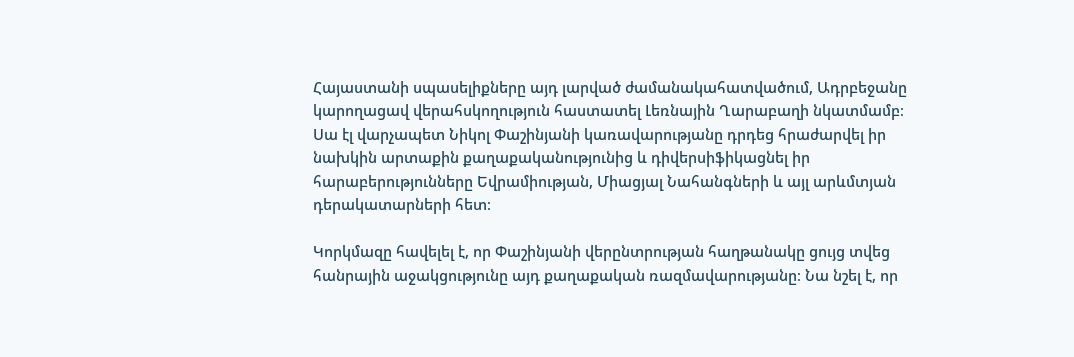Հայաստանի սպասելիքները այդ լարված ժամանակահատվածում, Ադրբեջանը կարողացավ վերահսկողություն հաստատել Լեռնային Ղարաբաղի նկատմամբ։ Սա էլ վարչապետ Նիկոլ Փաշինյանի կառավարությանը դրդեց հրաժարվել իր նախկին արտաքին քաղաքականությունից և դիվերսիֆիկացնել իր հարաբերությունները Եվրամիության, Միացյալ Նահանգների և այլ արևմտյան դերակատարների հետ։

Կորկմազը հավելել է, որ Փաշինյանի վերընտրության հաղթանակը ցույց տվեց հանրային աջակցությունը այդ քաղաքական ռազմավարությանը։ Նա նշել է, որ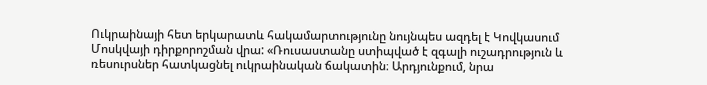Ուկրաինայի հետ երկարատև հակամարտությունը նույնպես ազդել է Կովկասում Մոսկվայի դիրքորոշման վրա: «Ռուսաստանը ստիպված է զգալի ուշադրություն և ռեսուրսներ հատկացնել ուկրաինական ճակատին։ Արդյունքում, նրա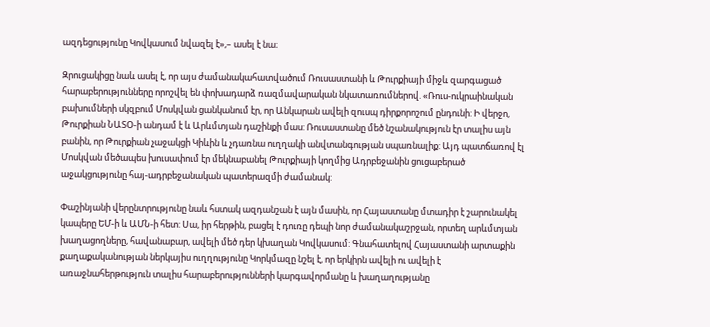ազդեցությունը Կովկասում նվազել է»,– ասել է նա։

Զրուցակիցը նաև ասել է, որ այս ժամանակահատվածում Ռուսաստանի և Թուրքիայի միջև զարգացած հարաբերությունները որոշվել են փոխադարձ ռազմավարական նկատառումներով. «Ռուս-ուկրաինական բախումների սկզբում Մոսկվան ցանկանում էր, որ Անկարան ավելի զուսպ դիրքորոշում ընդունի: Ի վերջո, Թուրքիան ՆԱՏՕ-ի անդամ է և Արևմտյան դաշինքի մաս: Ռուսաստանը մեծ նշանակություն էր տալիս այն բանին, որ Թուրքիան չաջակցի Կիևին և չդառնա ուղղակի անվտանգության սպառնալիք: Այդ պատճառով էլ Մոսկվան մեծապես խուսափում էր մեկնաբանել Թուրքիայի կողմից Ադրբեջանին ցուցաբերած աջակցությունը հայ-ադրբեջանական պատերազմի ժամանակ:

Փաշինյանի վերընտրությունը նաև հստակ ազդանշան է այն մասին, որ Հայաստանը մտադիր է շարունակել կապերը ԵՄ-ի և ԱՄՆ-ի հետ: Սա, իր հերթին, բացել է դուռը դեպի նոր ժամանակաշրջան, որտեղ արևմտյան խաղացողները, հավանաբար, ավելի մեծ դեր կխաղան Կովկասում: Գնահատելով Հայաստանի արտաքին քաղաքականության ներկայիս ուղղությունը Կորկմազը նշել է, որ երկիրն ավելի ու ավելի է առաջնահերթություն տալիս հարաբերությունների կարգավորմանը և խաղաղությանը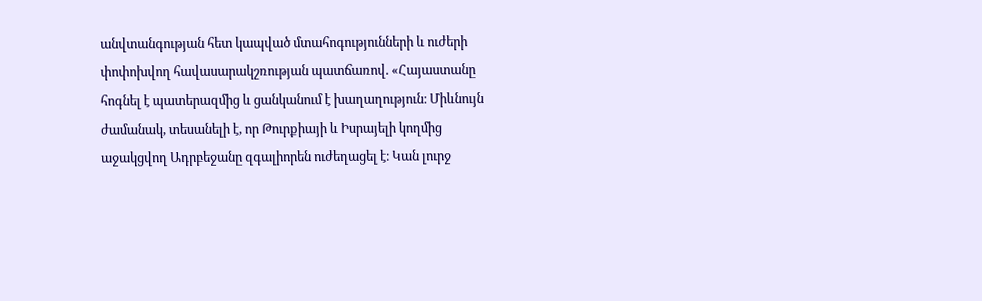անվտանգության հետ կապված մտահոգությունների և ուժերի փոփոխվող հավասարակշռության պատճառով. «Հայաստանը հոգնել է պատերազմից և ցանկանում է խաղաղություն։ Միևնույն ժամանակ, տեսանելի է, որ Թուրքիայի և Իսրայելի կողմից աջակցվող Ադրբեջանը զգալիորեն ուժեղացել է։ Կան լուրջ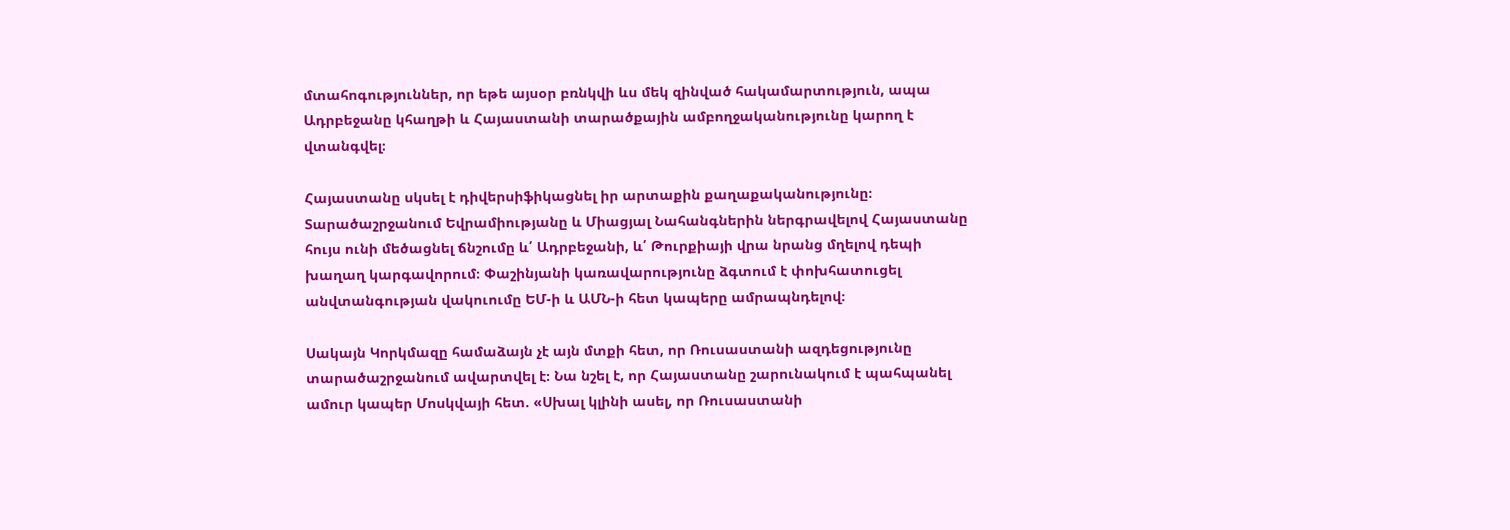մտահոգություններ, որ եթե այսօր բռնկվի ևս մեկ զինված հակամարտություն, ապա Ադրբեջանը կհաղթի և Հայաստանի տարածքային ամբողջականությունը կարող է վտանգվել։

Հայաստանը սկսել է դիվերսիֆիկացնել իր արտաքին քաղաքականությունը։ Տարածաշրջանում Եվրամիությանը և Միացյալ Նահանգներին ներգրավելով Հայաստանը հույս ունի մեծացնել ճնշումը և՛ Ադրբեջանի, և՛ Թուրքիայի վրա նրանց մղելով դեպի խաղաղ կարգավորում։ Փաշինյանի կառավարությունը ձգտում է փոխհատուցել անվտանգության վակուումը ԵՄ-ի և ԱՄՆ-ի հետ կապերը ամրապնդելով։

Սակայն Կորկմազը համաձայն չէ այն մտքի հետ, որ Ռուսաստանի ազդեցությունը տարածաշրջանում ավարտվել է։ Նա նշել է, որ Հայաստանը շարունակում է պահպանել ամուր կապեր Մոսկվայի հետ. «Սխալ կլինի ասել, որ Ռուսաստանի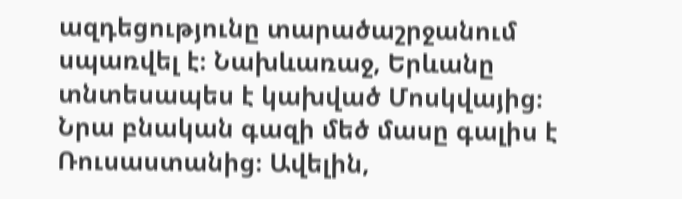ազդեցությունը տարածաշրջանում սպառվել է։ Նախևառաջ, Երևանը տնտեսապես է կախված Մոսկվայից։ Նրա բնական գազի մեծ մասը գալիս է Ռուսաստանից։ Ավելին,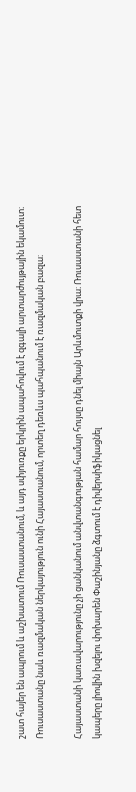շատ հայեր են ապրում և աշխատում Ռուսաստանում, և այդ սփյուռքը երկրին ապահովում է զգալի արտարժույթային եկամուտ։ Ռուսաստանը նաև ռազմական ներկայություն ունի Հայաստանում, որտեղ դեռևս պահպանում է ռազմական բազա։

Հայաստանի կառավարությունը չի ցանկանում անվտանգության համար հույսը դնել միայն Արևմուտքի վրա։ Ռուսաստանի հետ կապերը լիովին խզելու փոխարեն Փաշինյանը ձգտում է դիվերսիֆիկացնել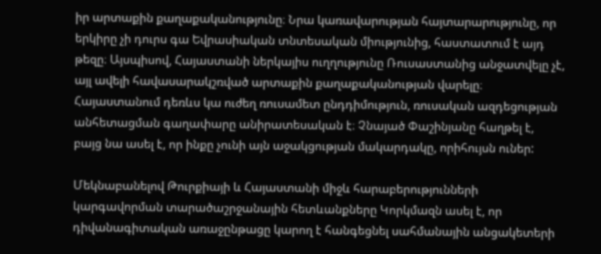իր արտաքին քաղաքականությունը։ Նրա կառավարության հայտարարությունը, որ երկիրը չի դուրս գա Եվրասիական տնտեսական միությունից, հաստատում է այդ թեզը։ Այսպիսով, Հայաստանի ներկայիս ուղղությունը Ռուսաստանից անջատվելը չէ, այլ ավելի հավասարակշռված արտաքին քաղաքականության վարելը։ Հայաստանում դեռևս կա ուժեղ ռուսամետ ընդդիմություն, ռուսական ազդեցության անհետացման գաղափարը անիրատեսական է։ Չնայած Փաշինյանը հաղթել է, բայց նա ասել է, որ ինքը չունի այն աջակցության մակարդակը, որիհույսն ուներ:

Մեկնաբանելով Թուրքիայի և Հայաստանի միջև հարաբերությունների կարգավորման տարածաշրջանային հետևանքները Կորկմազն ասել է, որ դիվանագիտական առաջընթացը կարող է հանգեցնել սահմանային անցակետերի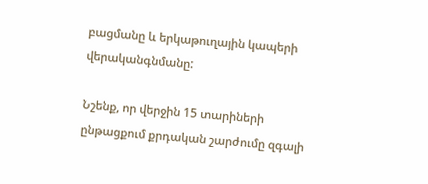բացմանը և երկաթուղային կապերի վերականգնմանը:

Նշենք, որ վերջին 15 տարիների ընթացքում քրդական շարժումը զգալի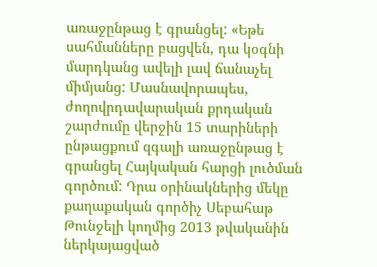առաջընթաց է գրանցել: «Եթե սահմանները բացվեն, դա կօգնի մարդկանց ավելի լավ ճանաչել միմյանց: Մասնավորապես, ժողովրդավարական քրդական շարժումը վերջին 15 տարիների ընթացքում զգալի առաջընթաց է գրանցել Հայկական հարցի լուծման գործում: Դրա օրինակներից մեկը քաղաքական գործիչ Սեբահաթ Թունջելի կողմից 2013 թվականին ներկայացված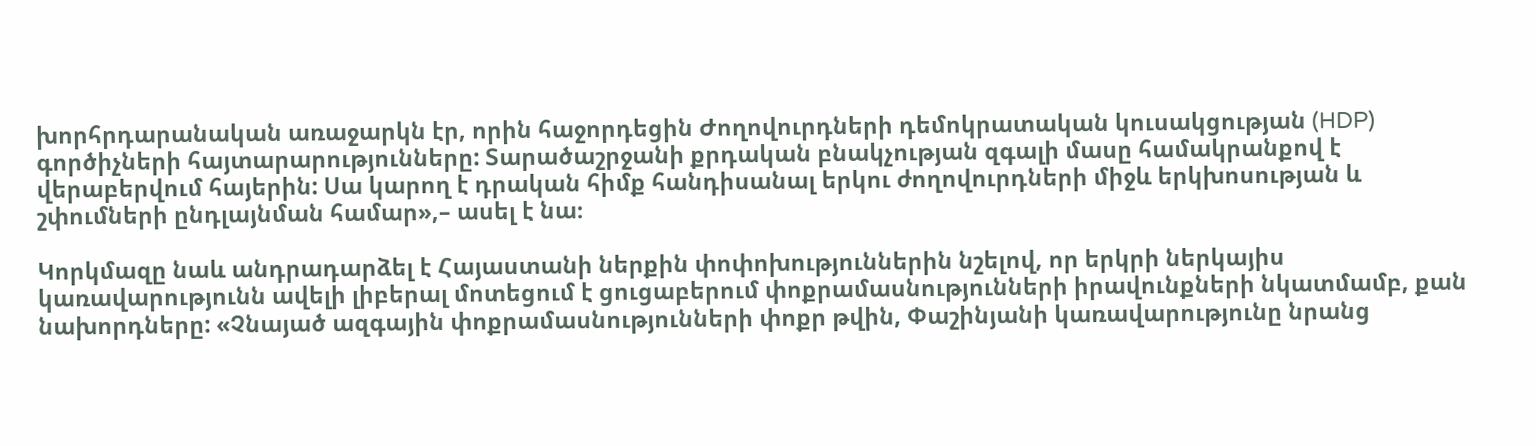խորհրդարանական առաջարկն էր, որին հաջորդեցին Ժողովուրդների դեմոկրատական կուսակցության (HDP) գործիչների հայտարարությունները: Տարածաշրջանի քրդական բնակչության զգալի մասը համակրանքով է վերաբերվում հայերին: Սա կարող է դրական հիմք հանդիսանալ երկու ժողովուրդների միջև երկխոսության և շփումների ընդլայնման համար»,– ասել է նա։

Կորկմազը նաև անդրադարձել է Հայաստանի ներքին փոփոխություններին նշելով, որ երկրի ներկայիս կառավարությունն ավելի լիբերալ մոտեցում է ցուցաբերում փոքրամասնությունների իրավունքների նկատմամբ, քան նախորդները: «Չնայած ազգային փոքրամասնությունների փոքր թվին, Փաշինյանի կառավարությունը նրանց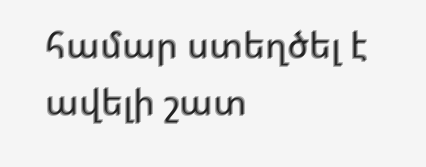համար ստեղծել է ավելի շատ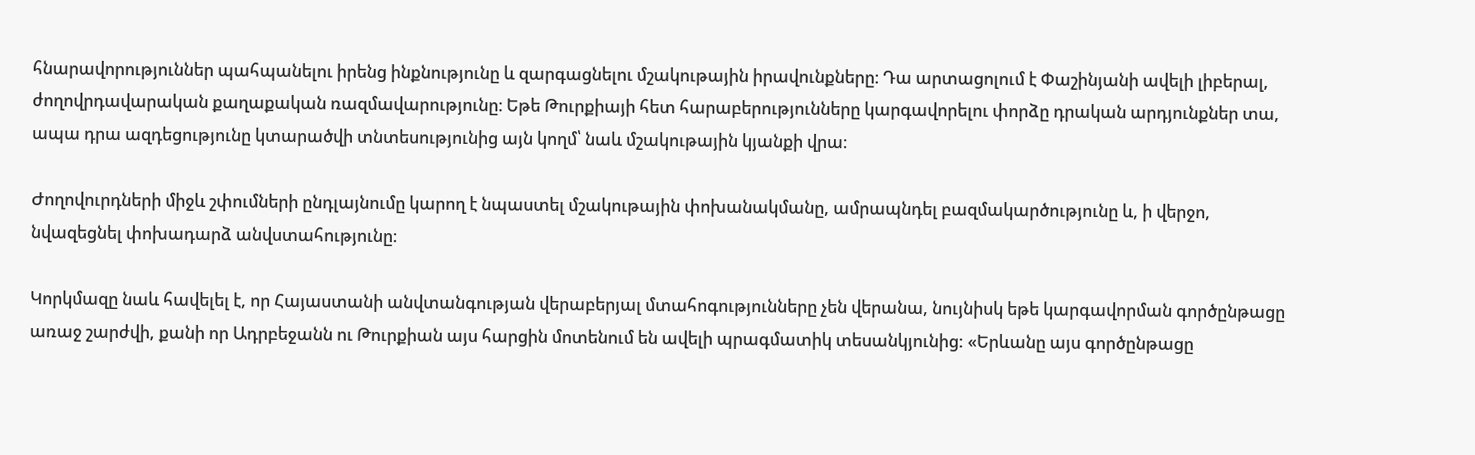հնարավորություններ պահպանելու իրենց ինքնությունը և զարգացնելու մշակութային իրավունքները։ Դա արտացոլում է Փաշինյանի ավելի լիբերալ, ժողովրդավարական քաղաքական ռազմավարությունը։ Եթե Թուրքիայի հետ հարաբերությունները կարգավորելու փորձը դրական արդյունքներ տա, ապա դրա ազդեցությունը կտարածվի տնտեսությունից այն կողմ՝ նաև մշակութային կյանքի վրա։

Ժողովուրդների միջև շփումների ընդլայնումը կարող է նպաստել մշակութային փոխանակմանը, ամրապնդել բազմակարծությունը և, ի վերջո, նվազեցնել փոխադարձ անվստահությունը։

Կորկմազը նաև հավելել է, որ Հայաստանի անվտանգության վերաբերյալ մտահոգությունները չեն վերանա, նույնիսկ եթե կարգավորման գործընթացը առաջ շարժվի, քանի որ Ադրբեջանն ու Թուրքիան այս հարցին մոտենում են ավելի պրագմատիկ տեսանկյունից: «Երևանը այս գործընթացը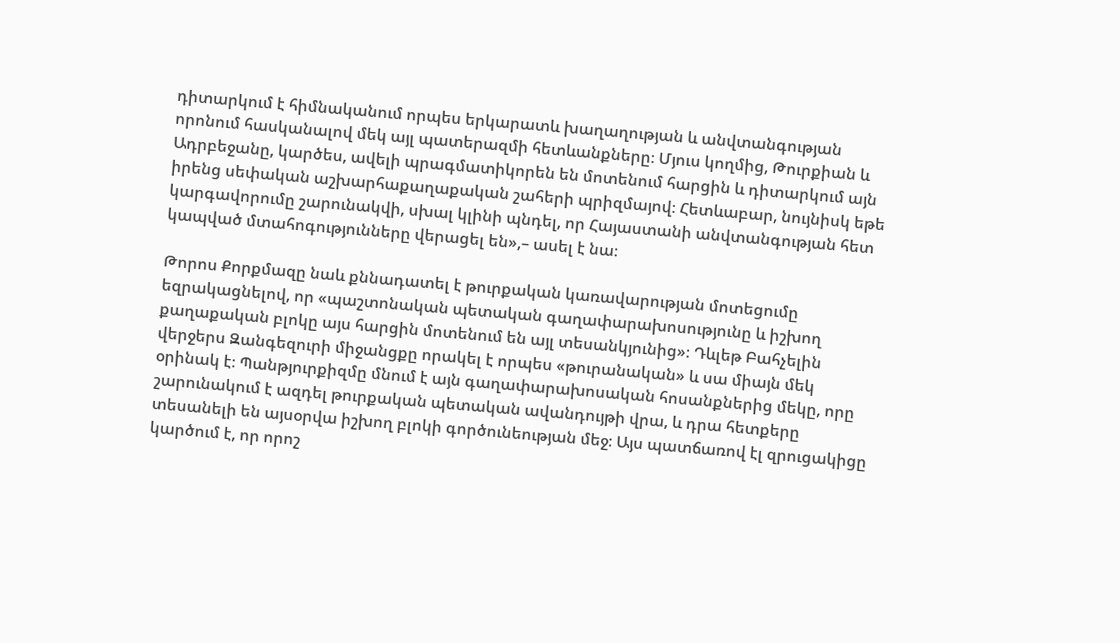դիտարկում է հիմնականում որպես երկարատև խաղաղության և անվտանգության որոնում հասկանալով մեկ այլ պատերազմի հետևանքները։ Մյուս կողմից, Թուրքիան և Ադրբեջանը, կարծես, ավելի պրագմատիկորեն են մոտենում հարցին և դիտարկում այն իրենց սեփական աշխարհաքաղաքական շահերի պրիզմայով։ Հետևաբար, նույնիսկ եթե կարգավորումը շարունակվի, սխալ կլինի պնդել, որ Հայաստանի անվտանգության հետ կապված մտահոգությունները վերացել են»,– ասել է նա։

Թորոս Քորքմազը նաև քննադատել է թուրքական կառավարության մոտեցումը եզրակացնելով, որ «պաշտոնական պետական գաղափարախոսությունը և իշխող քաղաքական բլոկը այս հարցին մոտենում են այլ տեսանկյունից»։ Դևլեթ Բահչելին վերջերս Զանգեզուրի միջանցքը որակել է որպես «թուրանական» և սա միայն մեկ օրինակ է։ Պանթյուրքիզմը մնում է այն գաղափարախոսական հոսանքներից մեկը, որը շարունակում է ազդել թուրքական պետական ավանդույթի վրա, և դրա հետքերը տեսանելի են այսօրվա իշխող բլոկի գործունեության մեջ։ Այս պատճառով էլ զրուցակիցը  կարծում է, որ որոշ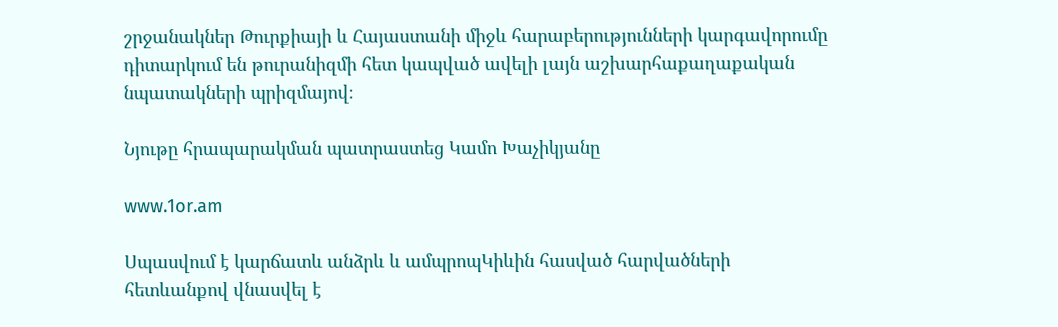շրջանակներ Թուրքիայի և Հայաստանի միջև հարաբերությունների կարգավորումը դիտարկում են թուրանիզմի հետ կապված ավելի լայն աշխարհաքաղաքական նպատակների պրիզմայով։

Նյութը հրապարակման պատրաստեց Կամո Խաչիկյանը

www.1or.am

Սպասվում է կարճատև անձրև և ամպրոպԿիևին հասված հարվածների հետևանքով վնասվել է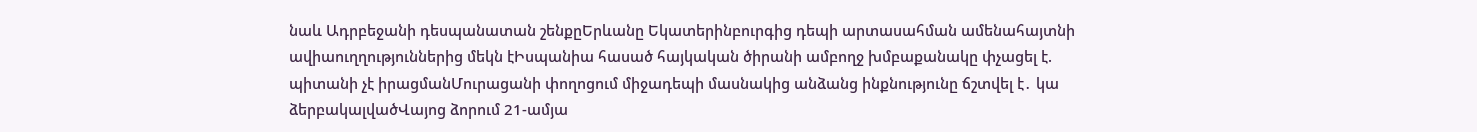նաև Ադրբեջանի դեսպանատան շենքըԵրևանը Եկատերինբուրգից դեպի արտասահման ամենահայտնի ավիաուղղություններից մեկն էԻսպանիա հասած հայկական ծիրանի ամբողջ խմբաքանակը փչացել է. պիտանի չէ իրացմանՄուրացանի փողոցում միջադեպի մասնակից անձանց ինքնությունը ճշտվել է․ կա ձերբակալվածՎայոց ձորում 21-ամյա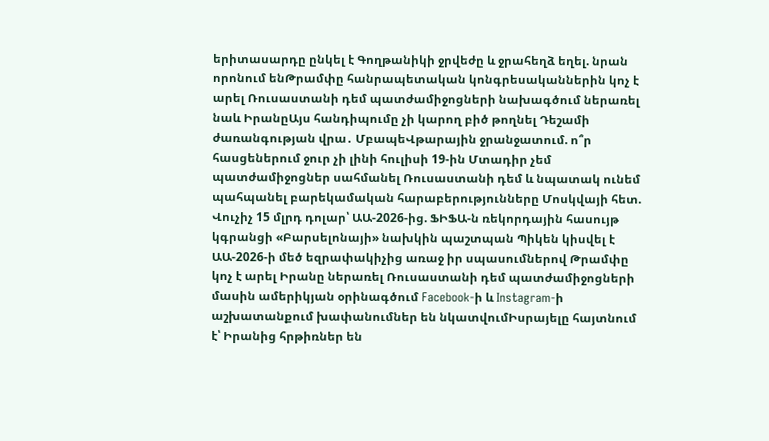երիտասարդը ընկել է Գողթանիկի ջրվեժը և ջրահեղձ եղել. նրան որոնում ենԹրամփը հանրապետական կոնգրեսականներին կոչ է արել Ռուսաստանի դեմ պատժամիջոցների նախագծում ներառել նաև ԻրանըԱյս հանդիպումը չի կարող բիծ թողնել Դեշամի ժառանգության վրա․ ՄբապեՎթարային ջրանջատում. ո՞ր հասցեներում ջուր չի լինի հուլիսի 19-ին Մտադիր չեմ պատժամիջոցներ սահմանել Ռուսաստանի դեմ և նպատակ ունեմ պահպանել բարեկամական հարաբերությունները Մոսկվայի հետ. Վուչիչ 15 մլրդ դոլար՝ ԱԱ-2026-ից. ՖԻՖԱ-ն ռեկորդային հասույթ կգրանցի «Բարսելոնայի» նախկին պաշտպան Պիկեն կիսվել է ԱԱ-2026-ի մեծ եզրափակիչից առաջ իր սպասումներով Թրամփը կոչ է արել Իրանը ներառել Ռուսաստանի դեմ պատժամիջոցների մասին ամերիկյան օրինագծում Facebook-ի և Instagram-ի աշխատանքում խափանումներ են նկատվումԻսրայելը հայտնում է՝ Իրանից հրթիռներ են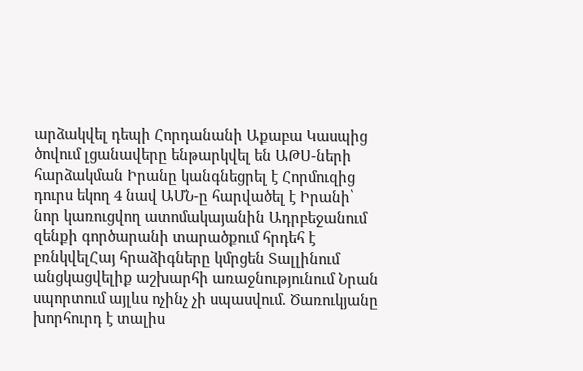արձակվել դեպի Հորդանանի Աքաբա Կասպից ծովում լցանավերը ենթարկվել են ԱԹՍ-ների հարձակման Իրանը կանգնեցրել է Հորմուզից դուրս եկող 4 նավ ԱՄՆ-ը հարվածել է Իրանի՝ նոր կառուցվող ատոմակայանին Ադրբեջանում զենքի գործարանի տարածքում հրդեհ է բռնկվելՀայ հրաձիգները կմրցեն Տալլինում անցկացվելիք աշխարհի առաջնությունում Նրան սպորտում այլևս ոչինչ չի սպասվում. Ծառուկյանը խորհուրդ է տալիս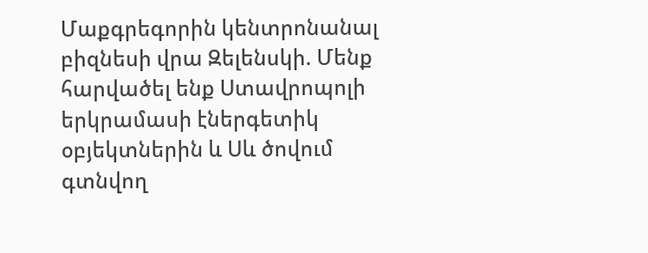Մաքգրեգորին կենտրոնանալ բիզնեսի վրա Զելենսկի. Մենք հարվածել ենք Ստավրոպոլի երկրամասի էներգետիկ օբյեկտներին և Սև ծովում գտնվող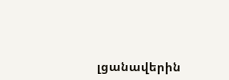լցանավերին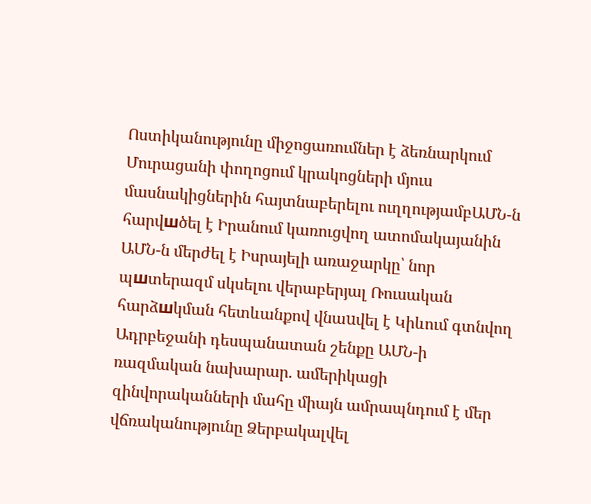Ոստիկանությունը միջոցառումներ է ձեռնարկում Մուրացանի փողոցում կրակոցների մյուս մասնակիցներին հայտնաբերելու ուղղությամբԱՄՆ-ն հարվшծել է Իրանում կառուցվող ատոմակայանին ԱՄՆ-ն մերժել է Իսրայելի առաջարկը՝ նոր պшտերազմ սկսելու վերաբերյալ Ռուսական հարձшկման հետևանքով վնաuվել է Կիևում գտնվող Ադրբեջանի դեսպանատան շենքը ԱՄՆ-ի ռազմական նախարար. ամերիկացի զինվորականների մահը միայն ամրապնդում է մեր վճռականությունը Ձերբակալվել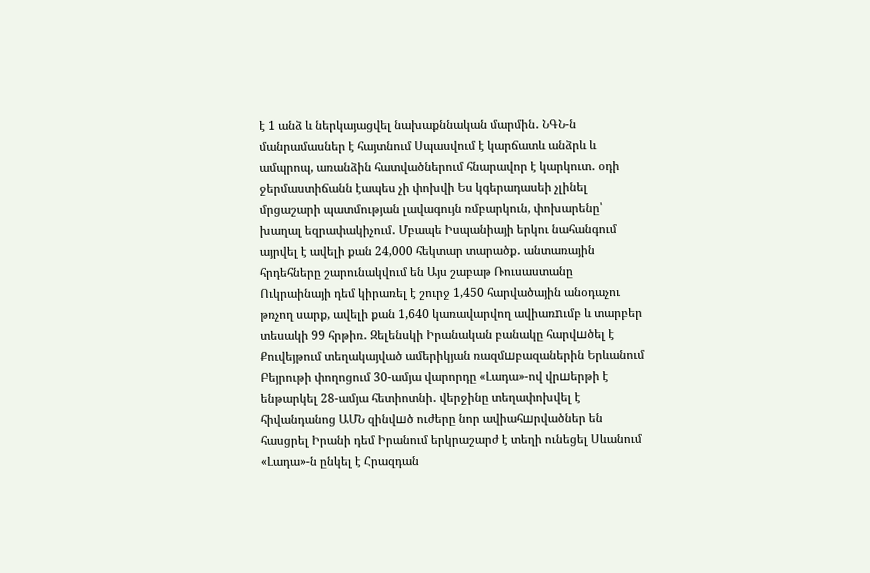է 1 անձ և ներկայացվել նախաքննական մարմին․ ՆԳՆ-ն մանրամասներ է հայտնում Սպասվում է կարճատև անձրև և ամպրոպ, առանձին հատվածներում հնարավոր է կարկուտ․ օդի ջերմաստիճանն էապես չի փոխվի Ես կգերադասեի չլինել մրցաշարի պատմության լավագույն ռմբարկուն, փոխարենը՝ խաղալ եզրափակիչում․ Մբապե Իսպանիայի երկու նահանգում այրվել է ավելի քան 24,000 հեկտար տարածք․ անտառային հրդեհները շարունակվում են Այս շաբաթ Ռուսաստանը Ուկրաինայի դեմ կիրառել է շուրջ 1,450 հարվածային անօդաչու թռչող սարք, ավելի քան 1,640 կառավարվող ավիառnւմբ և տարբեր տեսակի 99 հրթիռ․ Զելենսկի Իրանական բանակը հարվшծել է Քուվեյթում տեղակայված ամերիկյան ռազմшբազաներին Երևանում Բեյրութի փողոցում 30-ամյա վարորդը «Լադա»-ով վրшերթի է ենթարկել 28-ամյա հետիոտնի․ վերջինը տեղափոխվել է հիվանդանոց ԱՄՆ զինվшծ ուժերը նոր ավիահшրվածներ են հասցրել Իրանի դեմ Իրանում երկրաշարժ է տեղի ունեցել Սևանում «Լադա»-ն ընկել է Հրազդան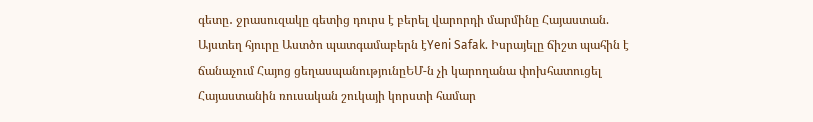գետը․ ջրասուզակը գետից դուրս է բերել վարորդի մարմինը Հայաստան. Այստեղ հյուրը Աստծո պատգամաբերն էYeni Safak. Իսրայելը ճիշտ պահին է ճանաչում Հայոց ցեղասպանությունըԵՄ-ն չի կարողանա փոխհատուցել Հայաստանին ռուսական շուկայի կորստի համար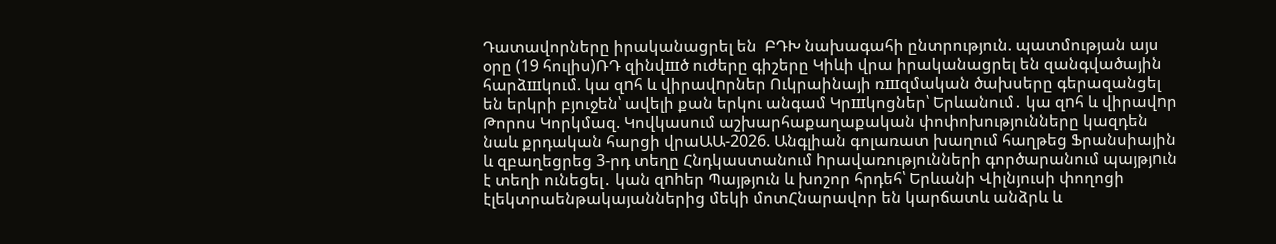Դատավորները իրականացրել են  ԲԴԽ նախագահի ընտրություն. պատմության այս օրը (19 հուլիս)ՌԴ զինվшծ ուժերը գիշերը Կիևի վրա իրականացրել են զանգվածային հարձшկում. կա զnհ և վիրավnրներ Ուկրաինայի ռшզմական ծախսերը գերազանցել են երկրի բյուջեն՝ ավելի քան երկու անգամ Կրшկոցներ՝ Երևանում․ կա զnհ և վիրավnր Թորոս Կորկմազ. Կովկասում աշխարհաքաղաքական փոփոխությունները կազդեն նաև քրդական հարցի վրաԱԱ-2026. Անգլիան գոլառատ խաղում հաղթեց Ֆրանսիային և զբաղեցրեց 3-րդ տեղը Հնդկաստանում hրավառությունների գործարանում պայթյnւն է տեղի ունեցել․ կան զnhեր Պայթյուն և խոշոր հրդեհ՝ Երևանի Վիլնյուսի փողոցի էլեկտրաենթակայաններից մեկի մոտՀնարավոր են կարճատև անձրև և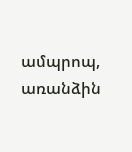ամպրոպ, առանձին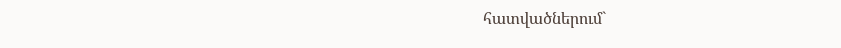հատվածներում`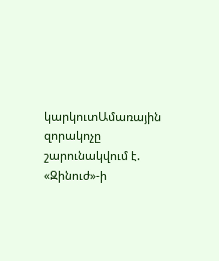կարկուտԱմառային զորակոչը շարունակվում է. «Զինուժ»-ի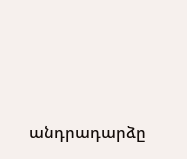անդրադարձը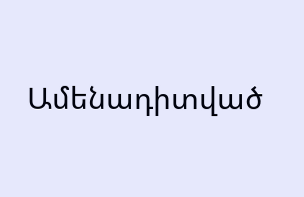Ամենադիտված